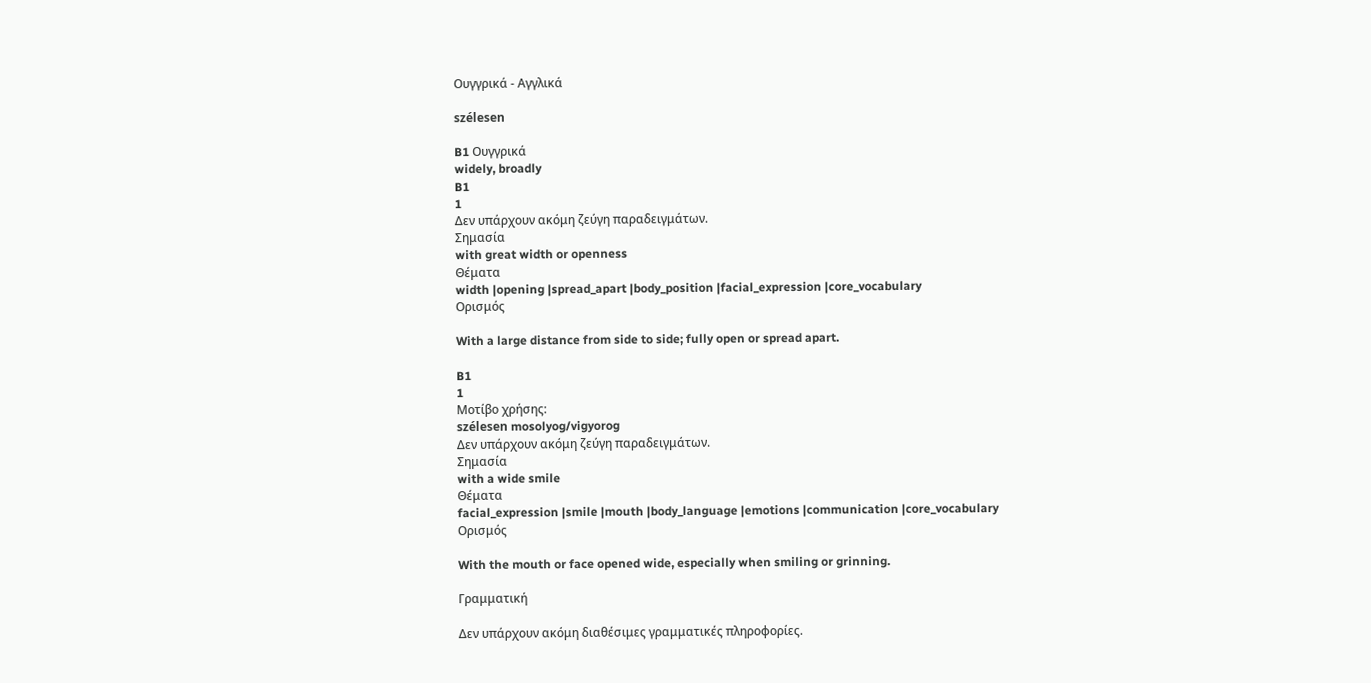Ουγγρικά - Αγγλικά

szélesen

B1 Ουγγρικά
widely, broadly
B1
1
Δεν υπάρχουν ακόμη ζεύγη παραδειγμάτων.
Σημασία
with great width or openness
Θέματα
width |opening |spread_apart |body_position |facial_expression |core_vocabulary
Ορισμός

With a large distance from side to side; fully open or spread apart.

B1
1
Μοτίβο χρήσης:
szélesen mosolyog/vigyorog
Δεν υπάρχουν ακόμη ζεύγη παραδειγμάτων.
Σημασία
with a wide smile
Θέματα
facial_expression |smile |mouth |body_language |emotions |communication |core_vocabulary
Ορισμός

With the mouth or face opened wide, especially when smiling or grinning.

Γραμματική

Δεν υπάρχουν ακόμη διαθέσιμες γραμματικές πληροφορίες.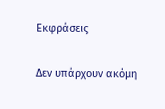Εκφράσεις

Δεν υπάρχουν ακόμη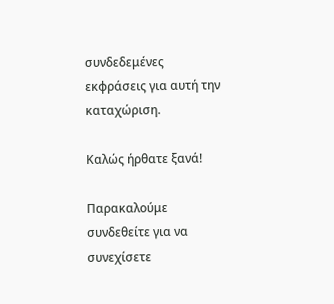συνδεδεμένες εκφράσεις για αυτή την καταχώριση.

Καλώς ήρθατε ξανά!

Παρακαλούμε συνδεθείτε για να συνεχίσετε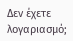Δεν έχετε λογαριασμό;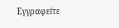Εγγραφείτε